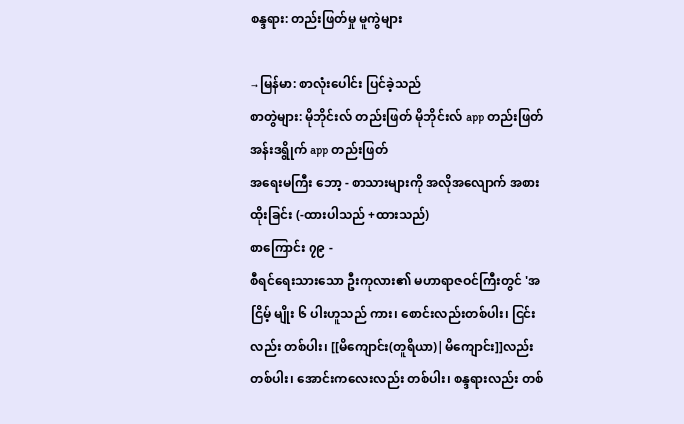စန္ဒရား: တည်းဖြတ်မှု မူကွဲများ

→မြန်မာ: စာလုံးပေါင်း ပြင်ခဲ့သည်
စာတွဲများ: မိုဘိုင်းလ် တည်းဖြတ် မိုဘိုင်းလ် app တည်းဖြတ် အန်းဒရွိုက် app တည်းဖြတ်
အရေးမကြီး ဘော့ - စာသားများကို အလိုအလျောက် အစားထိုးခြင်း (-ထားပါသည် +ထားသည်)
စာကြောင်း ၇၉ -
စီရင်ရေးသားသော ဦးကုလား၏ မဟာရာဇဝင်ကြီးတွင် 'အငြိမ့် မျိုး ၆ ပါးဟူသည် ကား၊ စောင်းလည်းတစ်ပါး၊ ငြင်းလည်း တစ်ပါး၊ [[မိကျောင်း(တူရိယာ)|မိကျောင်း]]လည်း တစ်ပါး၊ အောင်းကလေးလည်း တစ်ပါး၊ စန္ဒရားလည်း တစ်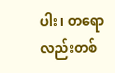ပါး၊ တရောလည်းတစ်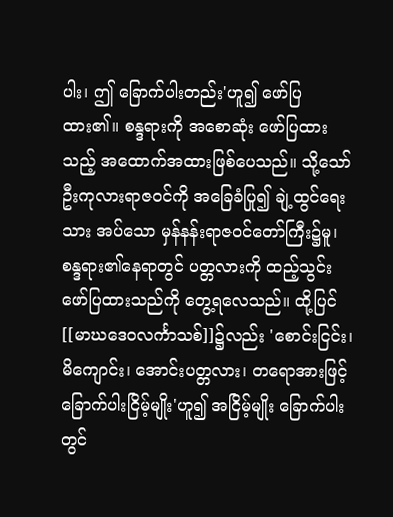ပါး၊ ဤ ခြောက်ပါးတည်း'ဟူ၍ ဖော်ပြထား၏။ စန္ဒရားကို အစောဆုံး ဖော်ပြထားသည့် အထောက်အထားဖြစ်ပေသည်။ သို့သော် ဦးကုလားရာဇဝင်ကို အခြေခံပြု၍ ချဲ့ထွင်ရေးသား အပ်သော မှန်နန်းရာဇဝင်တော်ကြီး၌မူ၊ စန္ဒရား၏နေရာတွင် ပတ္တလားကို ထည့်သွင်းဖော်ပြထားသည်ကို တွေ့ရလေသည်။ ထို့ပြင် [[မာဃဒေဝလင်္ကာသစ်]]၌လည်း 'စောင်းငြင်း၊ မိကျောင်း၊ အောင်းပတ္တလား၊ တရောအားဖြင့် ခြောက်ပါးငြိမ့်မျိုး'ဟူ၍ အငြိမ့်မျိုး ခြောက်ပါးတွင်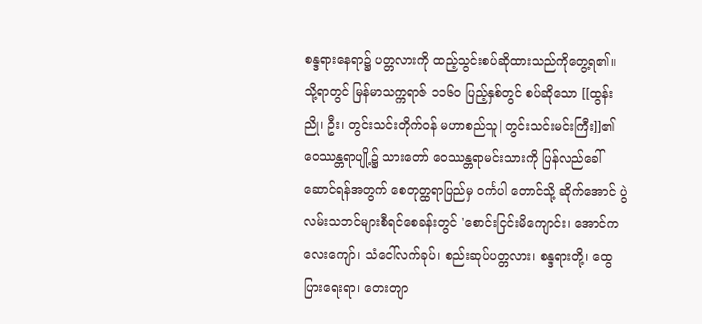စန္ဒရားနေရာ၌ ပတ္တလားကို ထည့်သွင်းစပ်ဆိုထားသည်ကိုတွေ့ရ၏။ သို့ရာတွင် မြန်မာသက္ကရာဇ် ၁၁၆ဝ ပြည့်နှစ်တွင် စပ်ဆိုသော [[ထွန်းညို၊ ဦး၊ တွင်းသင်းတိုက်ဝန် မဟာစည်သူ|တွင်းသင်းမင်းကြီး]]၏ ဝေဿန္တရာပျို့၌ သားတော် ဝေဿန္တရာမင်းသားကို ပြန်လည်ခေါ်ဆောင်ရန်အတွက် စေတုတ္ထရာပြည်မှ ဝင်္ကပါ တောင်သို့ ဆိုက်အောင် ပွဲလမ်းသဘင်များစီရင်စေခန်းတွင် 'စောင်းငြင်းမိကျောင်း၊ အောင်ကလေးကျော်၊ သံငေါ်လက်ခုပ်၊ စည်းဆုပ်ပတ္တလား၊ စန္ဒရားတို့၊ ထွေပြားရေးရာ၊ တေးတျာ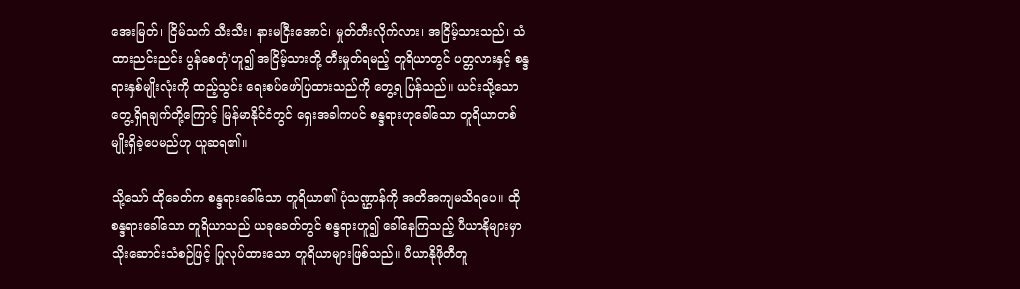အေးမြတ်၊ ငြိမ်သက် သီးသီး၊ နားမငြီးအောင်၊ မှုတ်တီးလိုက်လား၊ အငြိမ့်သားသည်၊ သံထားညင်းညင်း ပွန်စေတုံ'ဟူ၍ အငြိမ့်သားတို့ တီးမှုတ်ရမည့် တူရိယာတွင် ပတ္တလားနှင့် စန္ဒရားနှစ်မျိုးလုံးကို ထည့်သွင်း ရေးစပ်ဖော်ပြထားသည်ကို တွေ့ရ ပြန်သည်။ ယင်းသို့သော တွေ့ရှိရချက်တို့ကြောင့် မြန်မာနိုင်ငံတွင် ရှေးအခါကပင် စန္ဒရားဟုခေါ်သော တူရိယာတစ်မျိုးရှိခဲ့ပေမည်ဟု ယူဆရ၏။

သို့သော် ထိုခေတ်က စန္ဒရားခေါ်သော တူရိယာ၏ ပုံသဏ္ဌာန်ကို အတိအကျမသိရပေ။ ထိုစန္ဒရားခေါ်သော တူရိယာသည် ယခုခေတ်တွင် စန္ဒရားဟူ၍ ခေါ်နေကြသည့် ပီယာနိုများမှာ သိုးဆောင်းသံစဉ်ဖြင့် ပြုလုပ်ထားသော တူရိယာများဖြစ်သည်။ ပီယာနိုဖိုတီတူ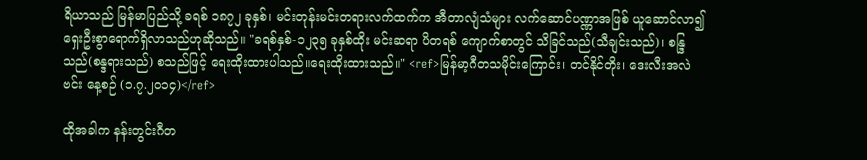ရိယာသည် မြန်မာပြည်သို့ ခရစ် ၁၈၇၂ ခုနှစ်၊ မင်းတုန်းမင်းတရားလက်ထက်က အီတာလျံသံများ လက်ဆောင်ပဏ္ဏာအဖြစ် ယူဆောင်လာ၍ ရှေးဦးစွာရောက်ရှိလာသည်ဟုဆိုသည်။ "ခရစ်နှစ်-၁၂၃၅ ခုနှစ်ထိုး မင်းဆရာ ပိတရစ် ကျောက်စာတွင် သိခြင်သည်(သီချင်းသည်)၊ စန္ဒြသည်(စန္ဒရားသည်) စသည်ဖြင့် ရေးထိုးထားပါသည်။ရေးထိုးထားသည်။" <ref>မြန်မာ့ဂီတသမိုင်းကြောင်း၊ တင်နိုင်တိုး၊ ဒေးလီးအလဲဗင်း နေ့စဉ် (၁.၇.၂၀၁၄)</ref>

ထိုအခါက နန်းတွင်းဂီတ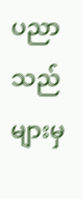ပညာသည်များမှ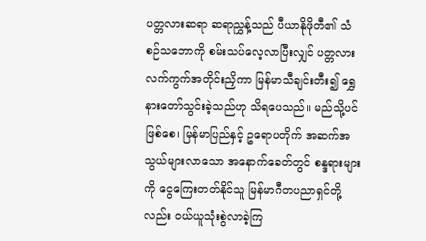ပတ္တလားဆရာ ဆရာညွှန့်သည် ပီယာနိုဖိုတီ၏ သံစဉ်သဘောကို စမ်းသပ်လေ့လာပြီးလျှင် ပတ္တလားလက်ကွက်အတိုင်းညှိကာ မြန်မာသီချင်းတီး၍ ရွှေနားတော်သွင်းခဲ့သည်ဟု သိရပေသည်။ မည်သို့ပင်ဖြစ်စေ၊ မြန်မာပြည်နှင့် ဥရောပတိုက် အဆက်အသွယ်များလာသော အနောက်ခေတ်တွင် စန္ဒရားများကို ငွေကြေးတတ်နိုင်သူ မြန်မာဂီတပညာရှင်တို့လည်း ဝယ်ယူသုံးစွဲလာခဲ့ကြ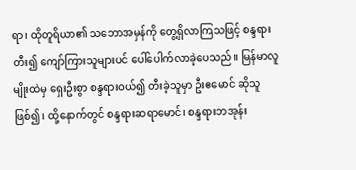ရာ၊ ထိုတူရိယာ၏ သဘောအမှန်ကို တွေ့ရှိလာကြသဖြင့် စန္ဒရားတီး၍ ကျော်ကြားသူများပင် ပေါ်ပေါက်လာခဲ့ပေသည်။ မြန်မာလူမျိုးထဲမှ ရှေးဦးစွာ စန္ဒရားဝယ်၍ တီးခဲ့သူမှာ ဦးဧမောင် ဆိုသူဖြစ်၍၊ ထို့နောက်တွင် စန္ဒရားဆရာမောင်၊ စန္ဒရားဘအုန်း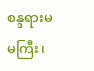စန္ဒရားမမကြီး၊